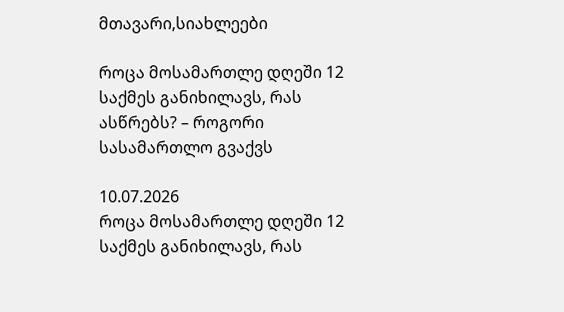მთავარი,სიახლეები

როცა მოსამართლე დღეში 12 საქმეს განიხილავს, რას ასწრებს? – როგორი სასამართლო გვაქვს

10.07.2026
როცა მოსამართლე დღეში 12 საქმეს განიხილავს, რას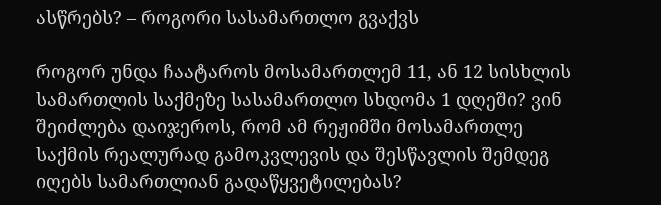ასწრებს? – როგორი სასამართლო გვაქვს

როგორ უნდა ჩაატაროს მოსამართლემ 11, ან 12 სისხლის სამართლის საქმეზე სასამართლო სხდომა 1 დღეში? ვინ შეიძლება დაიჯეროს, რომ ამ რეჟიმში მოსამართლე საქმის რეალურად გამოკვლევის და შესწავლის შემდეგ იღებს სამართლიან გადაწყვეტილებას?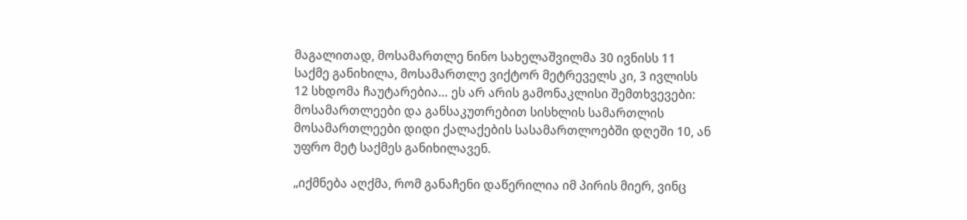მაგალითად, მოსამართლე ნინო სახელაშვილმა 30 ივნისს 11 საქმე განიხილა, მოსამართლე ვიქტორ მეტრეველს კი, 3 ივლისს 12 სხდომა ჩაუტარებია… ეს არ არის გამონაკლისი შემთხვევები: მოსამართლეები და განსაკუთრებით სისხლის სამართლის მოსამართლეები დიდი ქალაქების სასამართლოებში დღეში 10, ან უფრო მეტ საქმეს განიხილავენ.

„იქმნება აღქმა, რომ განაჩენი დაწერილია იმ პირის მიერ, ვინც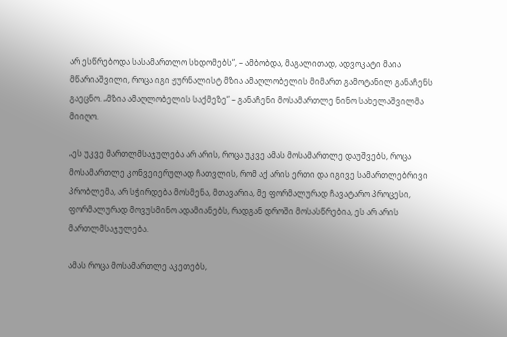არ ესწრებოდა სასამართლო სხდომებს“, – ამბობდა, მაგალითად, ადვოკატი მაია მწარიაშვილი, როცა იგი ჟურნალისტ მზია ამაღლობელის მიმართ გამოტანილ განაჩენს გაეცნო. „მზია ამაღლობელის საქმეზე“ – განაჩენი მოსამართლე ნინო სახელაშვილმა მიიღო.

„ეს უკვე მართლმსაჯულება არ არის, როცა უკვე ამას მოსამართლე დაუშვებს, როცა მოსამართლე კონვეიერულად ჩათვლის, რომ აქ არის ერთი და იგივე სამართლებრივი პრობლემა, არ სჭირდება მოსმენა, მთავარია, მე ფორმალურად ჩავატარო პროცესი, ფორმალურად მოვუსმინო ადამიანებს, რადგან დროში მოსასწრებია, ეს არ არის მართლმსაჯულება.

ამას როცა მოსამართლე აკეთებს,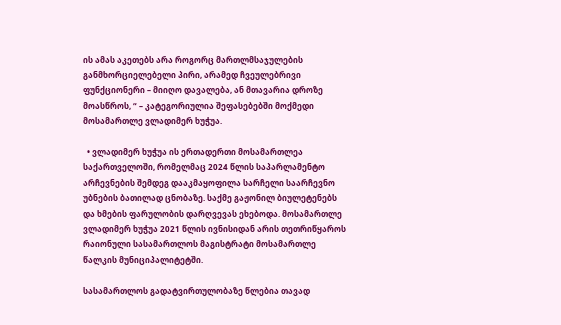ის ამას აკეთებს არა როგორც მართლმსაჯულების განმხორციელებელი პირი, არამედ ჩვეულებრივი ფუნქციონერი – მიიღო დავალება, ან მთავარია დროზე მოასწროს, “ – კატეგორიულია შეფასებებში მოქმედი მოსამართლე ვლადიმერ ხუჭუა.

  • ვლადიმერ ხუჭუა ის ერთადერთი მოსამართლეა საქართველოში, რომელმაც 2024 წლის საპარლამენტო არჩევნების შემდეგ დააკმაყოფილა სარჩელი საარჩევნო უბნების ბათილად ცნობაზე. საქმე გაჟონილ ბიულეტენებს და ხმების ფარულობის დარღვევას ეხებოდა. მოსამართლე ვლადიმერ ხუჭუა 2021 წლის ივნისიდან არის თეთრიწყაროს რაიონული სასამართლოს მაგისტრატი მოსამართლე წალკის მუნიციპალიტეტში.

სასამართლოს გადატვირთულობაზე წლებია თავად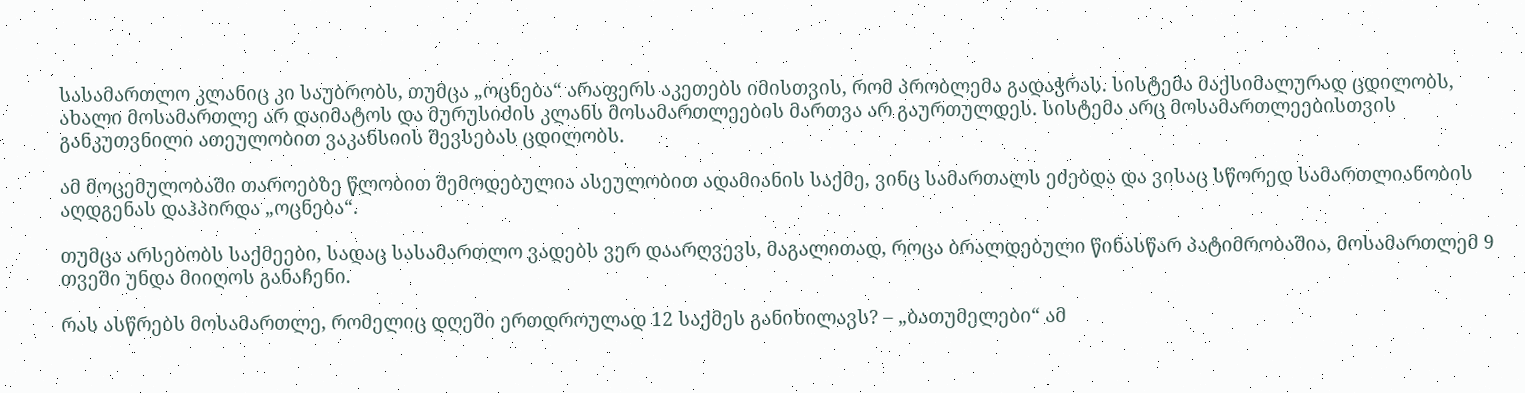სასამართლო კლანიც კი საუბრობს, თუმცა „ოცნება“ არაფერს აკეთებს იმისთვის, რომ პრობლემა გადაჭრას. სისტემა მაქსიმალურად ცდილობს, ახალი მოსამართლე არ დაიმატოს და მურუსიძის კლანს მოსამართლეების მართვა არ გაურთულდეს. სისტემა არც მოსამართლეებისთვის განკუთვნილი ათეულობით ვაკანსიის შევსებას ცდილობს.

ამ მოცემულობაში თაროებზე წლობით შემოდებულია ასეულობით ადამიანის საქმე, ვინც სამართალს ეძებდა და ვისაც სწორედ სამართლიანობის აღდგენას დაჰპირდა „ოცნება“.

თუმცა არსებობს საქმეები, სადაც სასამართლო ვადებს ვერ დაარღვევს, მაგალითად, როცა ბრალდებული წინასწარ პატიმრობაშია, მოსამართლემ 9 თვეში უნდა მიიღოს განაჩენი.

რას ასწრებს მოსამართლე, რომელიც დღეში ერთდროულად 12 საქმეს განიხილავს? – „ბათუმელები“ ამ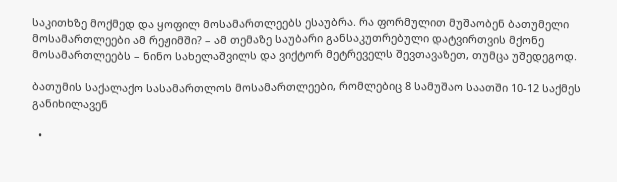საკითხზე მოქმედ და ყოფილ მოსამართლეებს ესაუბრა. რა ფორმულით მუშაობენ ბათუმელი მოსამართლეები ამ რეჟიმში? – ამ თემაზე საუბარი განსაკუთრებული დატვირთვის მქონე მოსამართლეებს – ნინო სახელაშვილს და ვიქტორ მეტრეველს შევთავაზეთ, თუმცა უშედეგოდ.

ბათუმის საქალაქო სასამართლოს მოსამართლეები, რომლებიც 8 სამუშაო საათში 10-12 საქმეს განიხილავენ

  •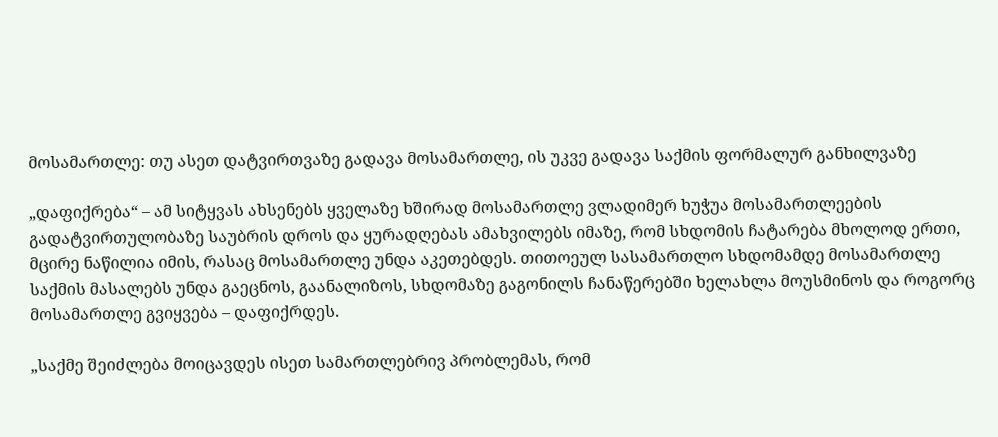მოსამართლე: თუ ასეთ დატვირთვაზე გადავა მოსამართლე, ის უკვე გადავა საქმის ფორმალურ განხილვაზე

„დაფიქრება“ – ამ სიტყვას ახსენებს ყველაზე ხშირად მოსამართლე ვლადიმერ ხუჭუა მოსამართლეების გადატვირთულობაზე საუბრის დროს და ყურადღებას ამახვილებს იმაზე, რომ სხდომის ჩატარება მხოლოდ ერთი, მცირე ნაწილია იმის, რასაც მოსამართლე უნდა აკეთებდეს. თითოეულ სასამართლო სხდომამდე მოსამართლე საქმის მასალებს უნდა გაეცნოს, გაანალიზოს, სხდომაზე გაგონილს ჩანაწერებში ხელახლა მოუსმინოს და როგორც მოსამართლე გვიყვება – დაფიქრდეს.

„საქმე შეიძლება მოიცავდეს ისეთ სამართლებრივ პრობლემას, რომ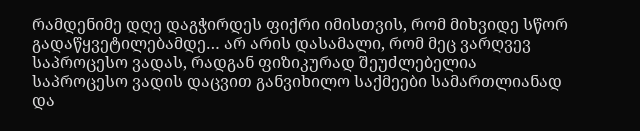რამდენიმე დღე დაგჭირდეს ფიქრი იმისთვის, რომ მიხვიდე სწორ გადაწყვეტილებამდე… არ არის დასამალი, რომ მეც ვარღვევ საპროცესო ვადას, რადგან ფიზიკურად შეუძლებელია საპროცესო ვადის დაცვით განვიხილო საქმეები სამართლიანად და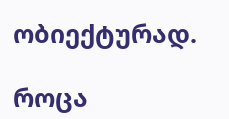ობიექტურად.

როცა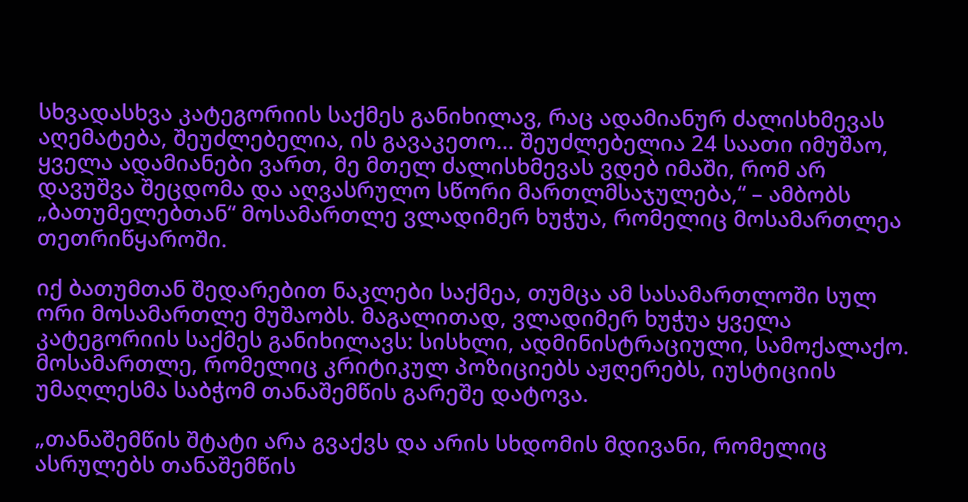სხვადასხვა კატეგორიის საქმეს განიხილავ, რაც ადამიანურ ძალისხმევას აღემატება, შეუძლებელია, ის გავაკეთო… შეუძლებელია 24 საათი იმუშაო, ყველა ადამიანები ვართ, მე მთელ ძალისხმევას ვდებ იმაში, რომ არ დავუშვა შეცდომა და აღვასრულო სწორი მართლმსაჯულება,“ – ამბობს „ბათუმელებთან“ მოსამართლე ვლადიმერ ხუჭუა, რომელიც მოსამართლეა თეთრიწყაროში.

იქ ბათუმთან შედარებით ნაკლები საქმეა, თუმცა ამ სასამართლოში სულ ორი მოსამართლე მუშაობს. მაგალითად, ვლადიმერ ხუჭუა ყველა კატეგორიის საქმეს განიხილავს: სისხლი, ადმინისტრაციული, სამოქალაქო. მოსამართლე, რომელიც კრიტიკულ პოზიციებს აჟღერებს, იუსტიციის უმაღლესმა საბჭომ თანაშემწის გარეშე დატოვა.

„თანაშემწის შტატი არა გვაქვს და არის სხდომის მდივანი, რომელიც ასრულებს თანაშემწის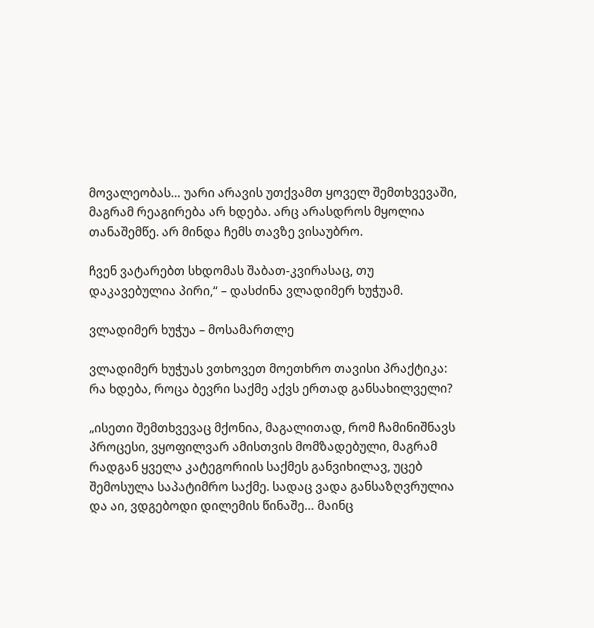მოვალეობას… უარი არავის უთქვამთ ყოველ შემთხვევაში, მაგრამ რეაგირება არ ხდება. არც არასდროს მყოლია თანაშემწე. არ მინდა ჩემს თავზე ვისაუბრო.

ჩვენ ვატარებთ სხდომას შაბათ-კვირასაც, თუ დაკავებულია პირი,“ – დასძინა ვლადიმერ ხუჭუამ.

ვლადიმერ ხუჭუა – მოსამართლე

ვლადიმერ ხუჭუას ვთხოვეთ მოეთხრო თავისი პრაქტიკა: რა ხდება, როცა ბევრი საქმე აქვს ერთად განსახილველი?

„ისეთი შემთხვევაც მქონია, მაგალითად, რომ ჩამინიშნავს პროცესი, ვყოფილვარ ამისთვის მომზადებული, მაგრამ რადგან ყველა კატეგორიის საქმეს განვიხილავ, უცებ შემოსულა საპატიმრო საქმე. სადაც ვადა განსაზღვრულია და აი, ვდგებოდი დილემის წინაშე… მაინც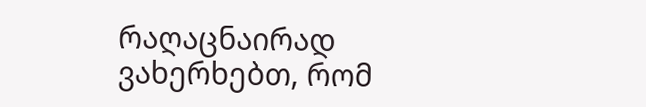რაღაცნაირად ვახერხებთ, რომ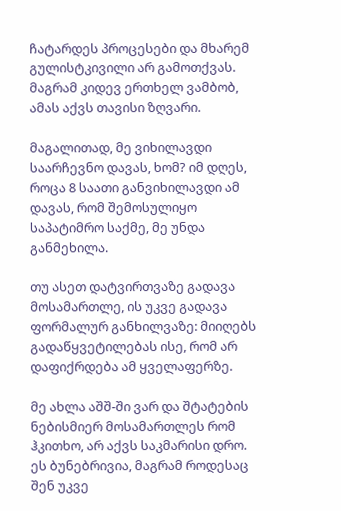ჩატარდეს პროცესები და მხარემ გულისტკივილი არ გამოთქვას. მაგრამ კიდევ ერთხელ ვამბობ, ამას აქვს თავისი ზღვარი.

მაგალითად, მე ვიხილავდი საარჩევნო დავას, ხომ? იმ დღეს, როცა 8 საათი განვიხილავდი ამ დავას, რომ შემოსულიყო საპატიმრო საქმე, მე უნდა განმეხილა.

თუ ასეთ დატვირთვაზე გადავა მოსამართლე, ის უკვე გადავა ფორმალურ განხილვაზე: მიიღებს გადაწყვეტილებას ისე, რომ არ დაფიქრდება ამ ყველაფერზე.

მე ახლა აშშ-ში ვარ და შტატების ნებისმიერ მოსამართლეს რომ ჰკითხო, არ აქვს საკმარისი დრო. ეს ბუნებრივია, მაგრამ როდესაც შენ უკვე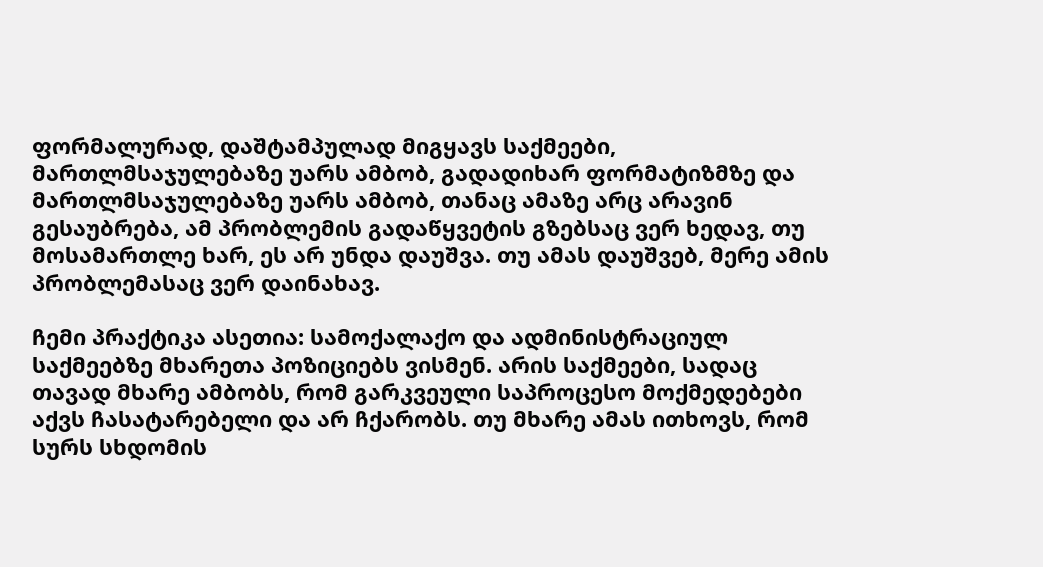ფორმალურად, დაშტამპულად მიგყავს საქმეები, მართლმსაჯულებაზე უარს ამბობ, გადადიხარ ფორმატიზმზე და მართლმსაჯულებაზე უარს ამბობ, თანაც ამაზე არც არავინ გესაუბრება, ამ პრობლემის გადაწყვეტის გზებსაც ვერ ხედავ, თუ მოსამართლე ხარ, ეს არ უნდა დაუშვა. თუ ამას დაუშვებ, მერე ამის პრობლემასაც ვერ დაინახავ.

ჩემი პრაქტიკა ასეთია: სამოქალაქო და ადმინისტრაციულ საქმეებზე მხარეთა პოზიციებს ვისმენ. არის საქმეები, სადაც თავად მხარე ამბობს, რომ გარკვეული საპროცესო მოქმედებები აქვს ჩასატარებელი და არ ჩქარობს. თუ მხარე ამას ითხოვს, რომ სურს სხდომის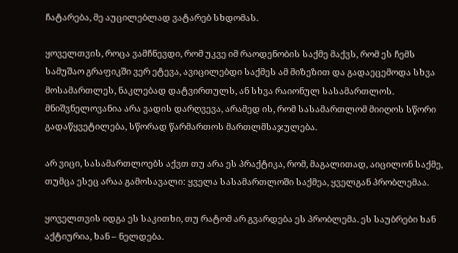ჩატარება, მე აუცილებლად ვატარებ სხდომას.

ყოველთვის, როცა ვამჩნევდი, რომ უკვე იმ რაოდენობის საქმე მაქვს, რომ ეს ჩემს სამუშაო გრაფიკში ვერ ეტევა, ავიცილებდი საქმეს ამ მიზეზით და გადაეცემოდა სხვა მოსამართლეს, ნაკლებად დატვირთულს, ან სხვა რაიონულ სასამართლოს. მნიშვნელოვანია არა ვადის დარღვევა, არამედ ის, რომ სასამართლომ მიიღოს სწორი გადაწყვეტილება, სწორად წარმართოს მართლმსაჯულება.

არ ვიცი, სასამართლოებს აქვთ თუ არა ეს პრაქტიკა, რომ, მაგალითად, აიცილონ საქმე, თუმცა ესეც არაა გამოსავალი: ყველა სასამართლოში საქმეა, ყველგან პრობლემაა.

ყოველთვის იდგა ეს საკითხი, თუ რატომ არ გვარდება ეს პრობლემა. ეს საუბრები ხან აქტიურია, ხან – ნელდება.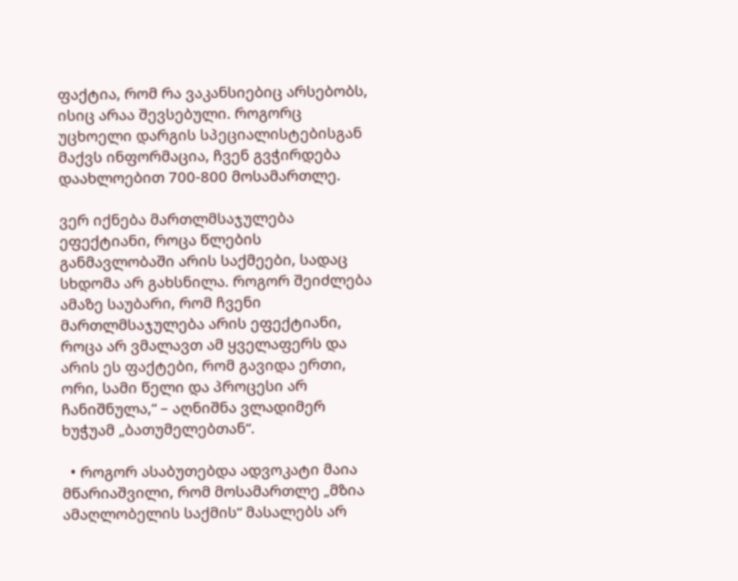ფაქტია, რომ რა ვაკანსიებიც არსებობს, ისიც არაა შევსებული. როგორც უცხოელი დარგის სპეციალისტებისგან მაქვს ინფორმაცია, ჩვენ გვჭირდება დაახლოებით 700-800 მოსამართლე.

ვერ იქნება მართლმსაჯულება ეფექტიანი, როცა წლების განმავლობაში არის საქმეები, სადაც სხდომა არ გახსნილა. როგორ შეიძლება ამაზე საუბარი, რომ ჩვენი მართლმსაჯულება არის ეფექტიანი, როცა არ ვმალავთ ამ ყველაფერს და არის ეს ფაქტები, რომ გავიდა ერთი, ორი, სამი წელი და პროცესი არ ჩანიშნულა,“ – აღნიშნა ვლადიმერ ხუჭუამ „ბათუმელებთან“.

  • როგორ ასაბუთებდა ადვოკატი მაია მწარიაშვილი, რომ მოსამართლე „მზია ამაღლობელის საქმის“ მასალებს არ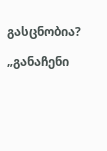გასცნობია?

„განაჩენი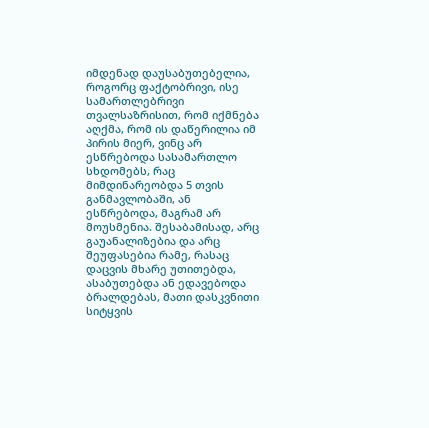იმდენად დაუსაბუთებელია, როგორც ფაქტობრივი, ისე სამართლებრივი თვალსაზრისით, რომ იქმნება აღქმა, რომ ის დაწერილია იმ პირის მიერ, ვინც არ ესწრებოდა სასამართლო სხდომებს, რაც მიმდინარეობდა 5 თვის განმავლობაში, ან ესწრებოდა, მაგრამ არ მოუსმენია. შესაბამისად, არც გაუანალიზებია და არც შეუფასებია რამე, რასაც დაცვის მხარე უთითებდა, ასაბუთებდა ან ედავებოდა ბრალდებას, მათი დასკვნითი სიტყვის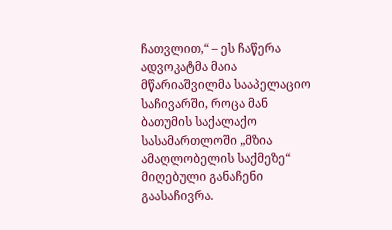ჩათვლით,“ – ეს ჩაწერა ადვოკატმა მაია მწარიაშვილმა სააპელაციო საჩივარში, როცა მან ბათუმის საქალაქო სასამართლოში „მზია ამაღლობელის საქმეზე“ მიღებული განაჩენი გაასაჩივრა.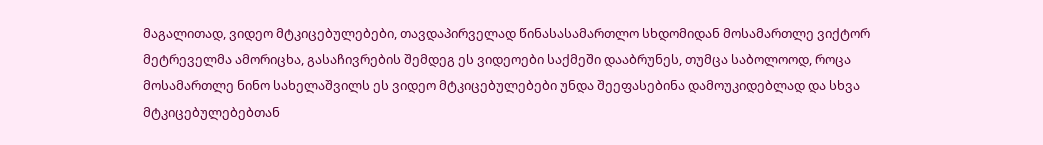მაგალითად, ვიდეო მტკიცებულებები, თავდაპირველად წინასასამართლო სხდომიდან მოსამართლე ვიქტორ მეტრეველმა ამორიცხა, გასაჩივრების შემდეგ ეს ვიდეოები საქმეში დააბრუნეს, თუმცა საბოლოოდ, როცა მოსამართლე ნინო სახელაშვილს ეს ვიდეო მტკიცებულებები უნდა შეეფასებინა დამოუკიდებლად და სხვა მტკიცებულებებთან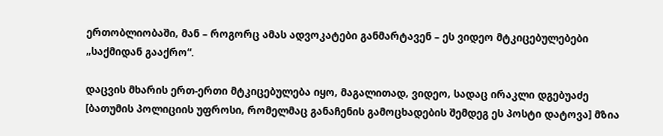ერთობლიობაში, მან – როგორც ამას ადვოკატები განმარტავენ – ეს ვიდეო მტკიცებულებები „საქმიდან გააქრო“.

დაცვის მხარის ერთ-ერთი მტკიცებულება იყო, მაგალითად, ვიდეო, სადაც ირაკლი დგებუაძე [ბათუმის პოლიციის უფროსი, რომელმაც განაჩენის გამოცხადების შემდეგ ეს პოსტი დატოვა] მზია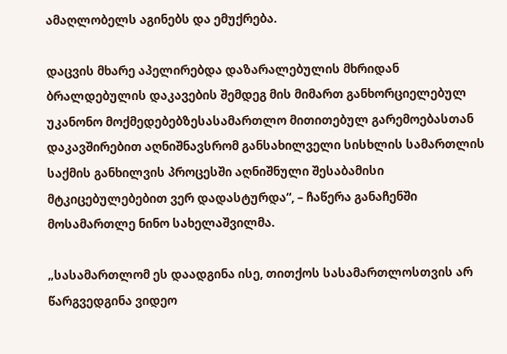ამაღლობელს აგინებს და ემუქრება.

დაცვის მხარე აპელირებდა დაზარალებულის მხრიდან ბრალდებულის დაკავების შემდეგ მის მიმართ განხორციელებულ უკანონო მოქმედებებზესასამართლო მითითებულ გარემოებასთან დაკავშირებით აღნიშნავსრომ განსახილველი სისხლის სამართლის საქმის განხილვის პროცესში აღნიშნული შესაბამისი მტკიცებულებებით ვერ დადასტურდა“, – ჩაწერა განაჩენში მოსამართლე ნინო სახელაშვილმა.

„სასამართლომ ეს დაადგინა ისე, თითქოს სასამართლოსთვის არ წარგვედგინა ვიდეო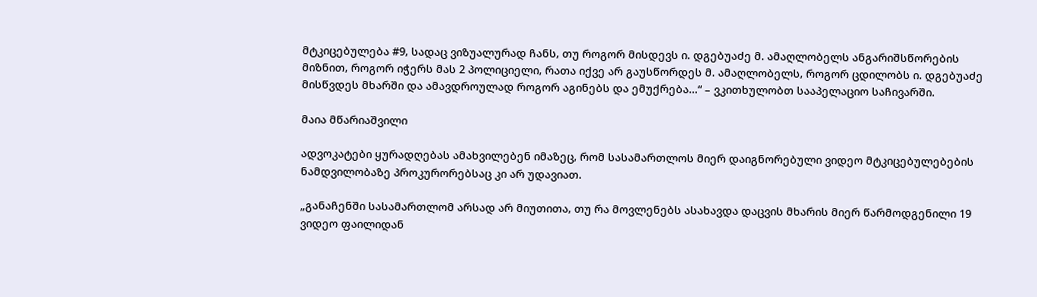მტკიცებულება #9, სადაც ვიზუალურად ჩანს, თუ როგორ მისდევს ი. დგებუაძე მ. ამაღლობელს ანგარიშსწორების მიზნით, როგორ იჭერს მას 2 პოლიციელი, რათა იქვე არ გაუსწორდეს მ. ამაღლობელს, როგორ ცდილობს ი. დგებუაძე მისწვდეს მხარში და ამავდროულად როგორ აგინებს და ემუქრება…“ – ვკითხულობთ სააპელაციო საჩივარში.

მაია მწარიაშვილი

ადვოკატები ყურადღებას ამახვილებენ იმაზეც, რომ სასამართლოს მიერ დაიგნორებული ვიდეო მტკიცებულებების ნამდვილობაზე პროკურორებსაც კი არ უდავიათ.

„განაჩენში სასამართლომ არსად არ მიუთითა, თუ რა მოვლენებს ასახავდა დაცვის მხარის მიერ წარმოდგენილი 19 ვიდეო ფაილიდან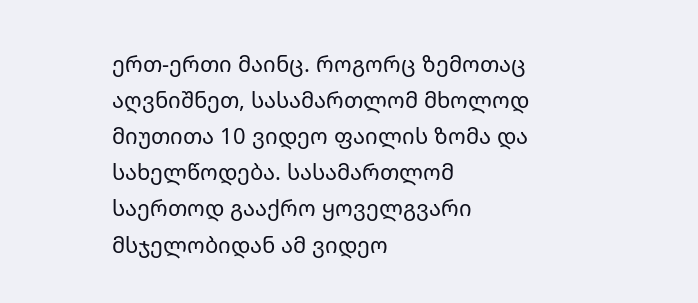ერთ-ერთი მაინც. როგორც ზემოთაც აღვნიშნეთ, სასამართლომ მხოლოდ მიუთითა 10 ვიდეო ფაილის ზომა და სახელწოდება. სასამართლომ საერთოდ გააქრო ყოველგვარი მსჯელობიდან ამ ვიდეო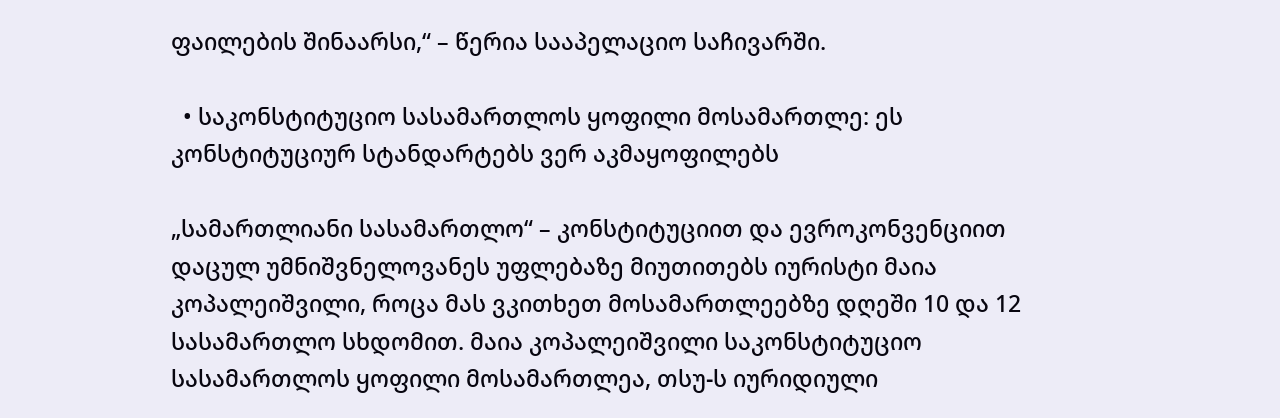ფაილების შინაარსი,“ – წერია სააპელაციო საჩივარში.

  • საკონსტიტუციო სასამართლოს ყოფილი მოსამართლე: ეს კონსტიტუციურ სტანდარტებს ვერ აკმაყოფილებს

„სამართლიანი სასამართლო“ – კონსტიტუციით და ევროკონვენციით დაცულ უმნიშვნელოვანეს უფლებაზე მიუთითებს იურისტი მაია კოპალეიშვილი, როცა მას ვკითხეთ მოსამართლეებზე დღეში 10 და 12 სასამართლო სხდომით. მაია კოპალეიშვილი საკონსტიტუციო სასამართლოს ყოფილი მოსამართლეა, თსუ-ს იურიდიული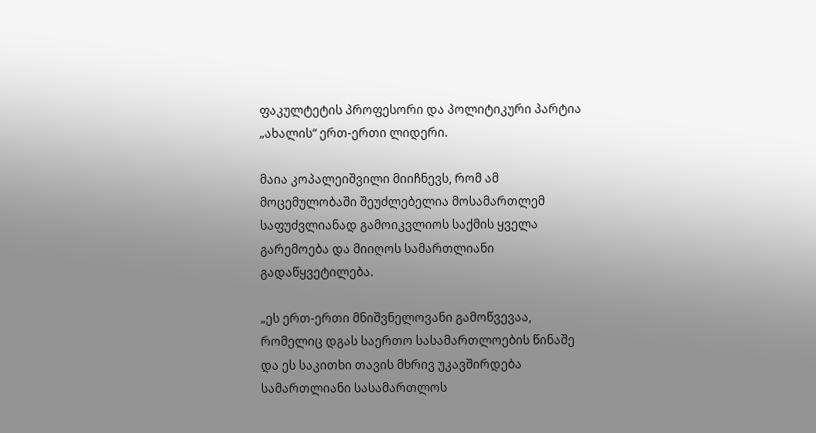ფაკულტეტის პროფესორი და პოლიტიკური პარტია „ახალის“ ერთ-ერთი ლიდერი.

მაია კოპალეიშვილი მიიჩნევს, რომ ამ მოცემულობაში შეუძლებელია მოსამართლემ საფუძვლიანად გამოიკვლიოს საქმის ყველა გარემოება და მიიღოს სამართლიანი გადაწყვეტილება.

„ეს ერთ-ერთი მნიშვნელოვანი გამოწვევაა, რომელიც დგას საერთო სასამართლოების წინაშე და ეს საკითხი თავის მხრივ უკავშირდება სამართლიანი სასამართლოს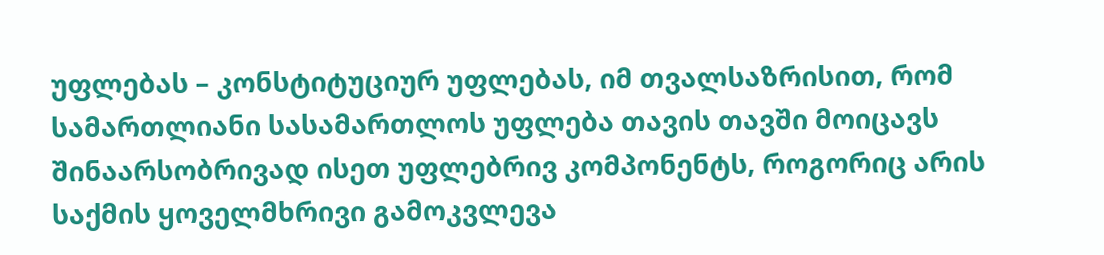უფლებას – კონსტიტუციურ უფლებას, იმ თვალსაზრისით, რომ სამართლიანი სასამართლოს უფლება თავის თავში მოიცავს შინაარსობრივად ისეთ უფლებრივ კომპონენტს, როგორიც არის საქმის ყოველმხრივი გამოკვლევა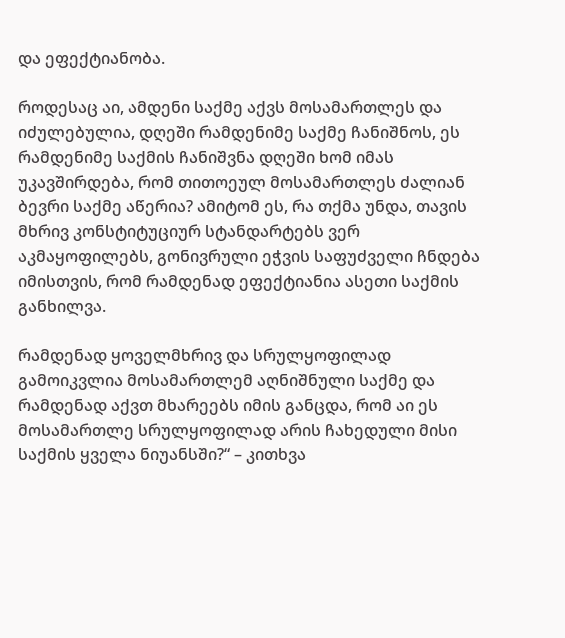და ეფექტიანობა.

როდესაც აი, ამდენი საქმე აქვს მოსამართლეს და იძულებულია, დღეში რამდენიმე საქმე ჩანიშნოს, ეს რამდენიმე საქმის ჩანიშვნა დღეში ხომ იმას უკავშირდება, რომ თითოეულ მოსამართლეს ძალიან ბევრი საქმე აწერია? ამიტომ ეს, რა თქმა უნდა, თავის მხრივ კონსტიტუციურ სტანდარტებს ვერ აკმაყოფილებს, გონივრული ეჭვის საფუძველი ჩნდება იმისთვის, რომ რამდენად ეფექტიანია ასეთი საქმის განხილვა.

რამდენად ყოველმხრივ და სრულყოფილად გამოიკვლია მოსამართლემ აღნიშნული საქმე და რამდენად აქვთ მხარეებს იმის განცდა, რომ აი ეს მოსამართლე სრულყოფილად არის ჩახედული მისი საქმის ყველა ნიუანსში?“ – კითხვა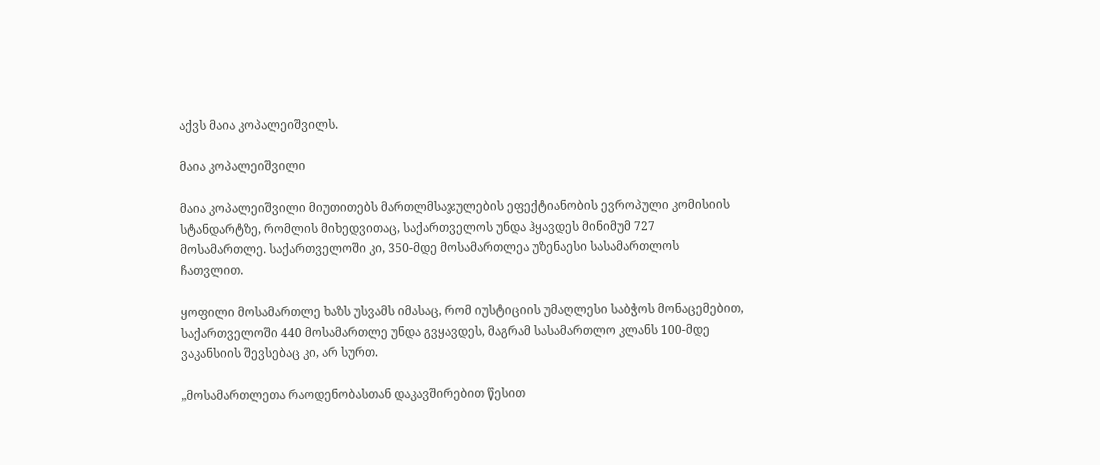აქვს მაია კოპალეიშვილს.

მაია კოპალეიშვილი

მაია კოპალეიშვილი მიუთითებს მართლმსაჯულების ეფექტიანობის ევროპული კომისიის სტანდარტზე, რომლის მიხედვითაც, საქართველოს უნდა ჰყავდეს მინიმუმ 727 მოსამართლე. საქართველოში კი, 350-მდე მოსამართლეა უზენაესი სასამართლოს ჩათვლით.

ყოფილი მოსამართლე ხაზს უსვამს იმასაც, რომ იუსტიციის უმაღლესი საბჭოს მონაცემებით, საქართველოში 440 მოსამართლე უნდა გვყავდეს, მაგრამ სასამართლო კლანს 100-მდე ვაკანსიის შევსებაც კი, არ სურთ.

„მოსამართლეთა რაოდენობასთან დაკავშირებით წესით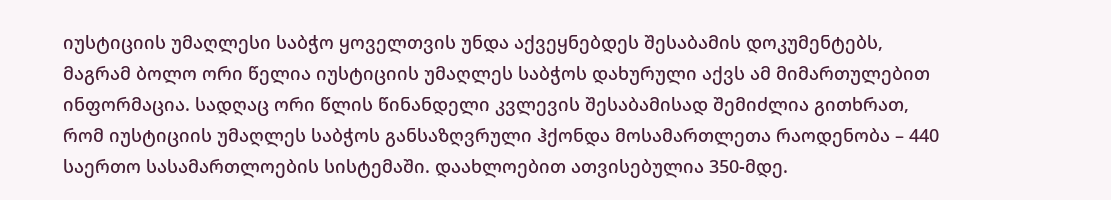იუსტიციის უმაღლესი საბჭო ყოველთვის უნდა აქვეყნებდეს შესაბამის დოკუმენტებს, მაგრამ ბოლო ორი წელია იუსტიციის უმაღლეს საბჭოს დახურული აქვს ამ მიმართულებით ინფორმაცია. სადღაც ორი წლის წინანდელი კვლევის შესაბამისად შემიძლია გითხრათ, რომ იუსტიციის უმაღლეს საბჭოს განსაზღვრული ჰქონდა მოსამართლეთა რაოდენობა – 440  საერთო სასამართლოების სისტემაში. დაახლოებით ათვისებულია 350-მდე.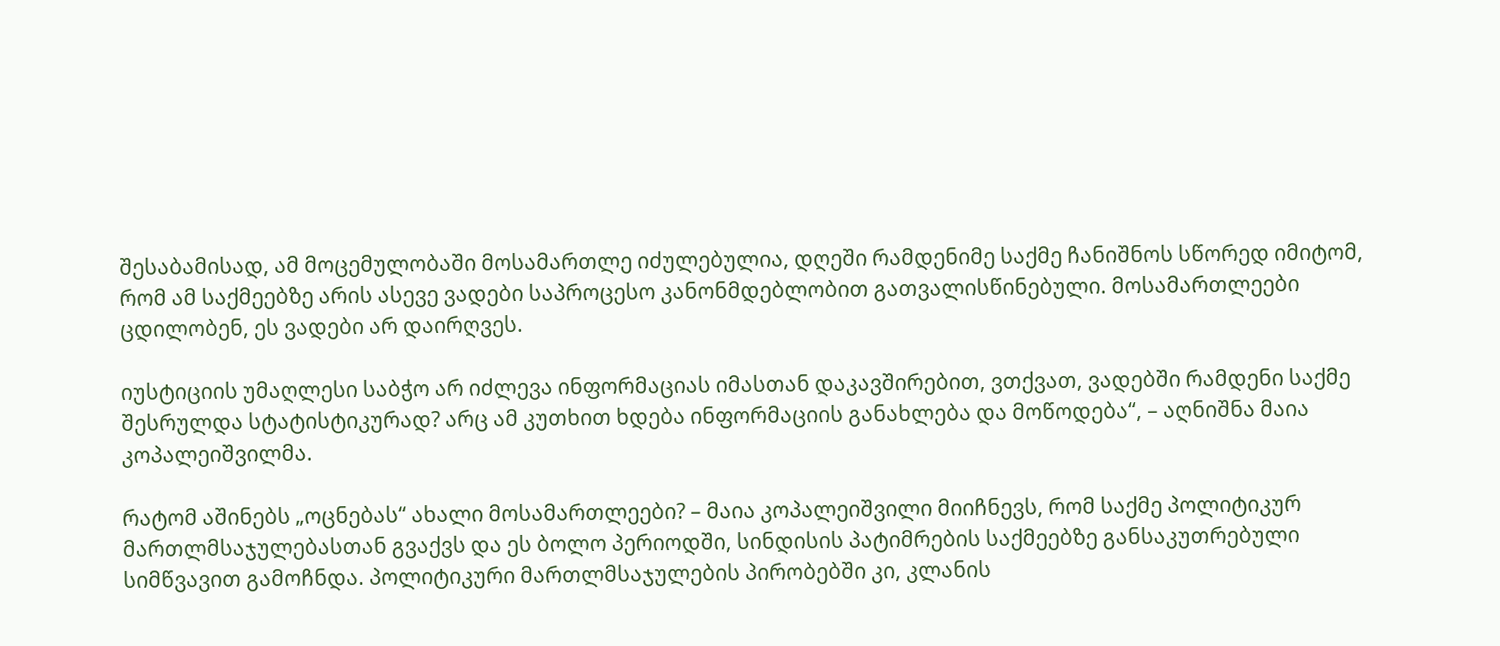შესაბამისად, ამ მოცემულობაში მოსამართლე იძულებულია, დღეში რამდენიმე საქმე ჩანიშნოს სწორედ იმიტომ, რომ ამ საქმეებზე არის ასევე ვადები საპროცესო კანონმდებლობით გათვალისწინებული. მოსამართლეები ცდილობენ, ეს ვადები არ დაირღვეს.

იუსტიციის უმაღლესი საბჭო არ იძლევა ინფორმაციას იმასთან დაკავშირებით, ვთქვათ, ვადებში რამდენი საქმე შესრულდა სტატისტიკურად? არც ამ კუთხით ხდება ინფორმაციის განახლება და მოწოდება“, – აღნიშნა მაია კოპალეიშვილმა.

რატომ აშინებს „ოცნებას“ ახალი მოსამართლეები? – მაია კოპალეიშვილი მიიჩნევს, რომ საქმე პოლიტიკურ მართლმსაჯულებასთან გვაქვს და ეს ბოლო პერიოდში, სინდისის პატიმრების საქმეებზე განსაკუთრებული სიმწვავით გამოჩნდა. პოლიტიკური მართლმსაჯულების პირობებში კი, კლანის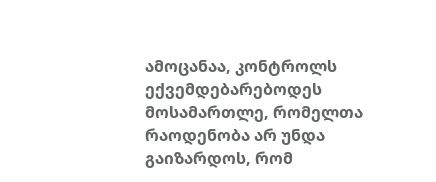ამოცანაა, კონტროლს ექვემდებარებოდეს მოსამართლე, რომელთა რაოდენობა არ უნდა გაიზარდოს, რომ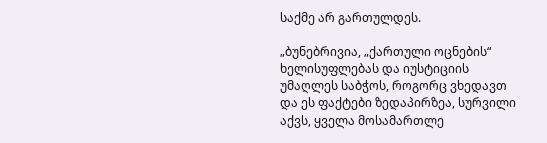საქმე არ გართულდეს.

„ბუნებრივია, „ქართული ოცნების“ ხელისუფლებას და იუსტიციის უმაღლეს საბჭოს, როგორც ვხედავთ და ეს ფაქტები ზედაპირზეა, სურვილი აქვს, ყველა მოსამართლე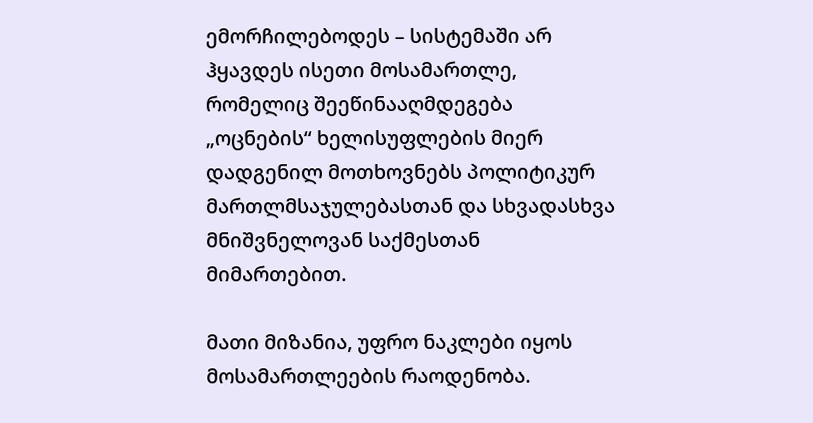ემორჩილებოდეს – სისტემაში არ ჰყავდეს ისეთი მოსამართლე, რომელიც შეეწინააღმდეგება „ოცნების“ ხელისუფლების მიერ დადგენილ მოთხოვნებს პოლიტიკურ მართლმსაჯულებასთან და სხვადასხვა მნიშვნელოვან საქმესთან მიმართებით.

მათი მიზანია, უფრო ნაკლები იყოს მოსამართლეების რაოდენობა.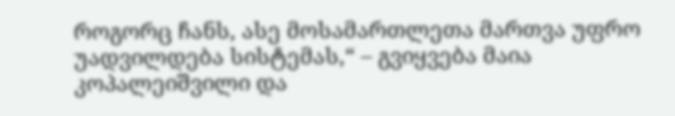როგორც ჩანს, ასე მოსამართლეთა მართვა უფრო უადვილდება სისტემას,“ – გვიყვება მაია კოპალეიშვილი და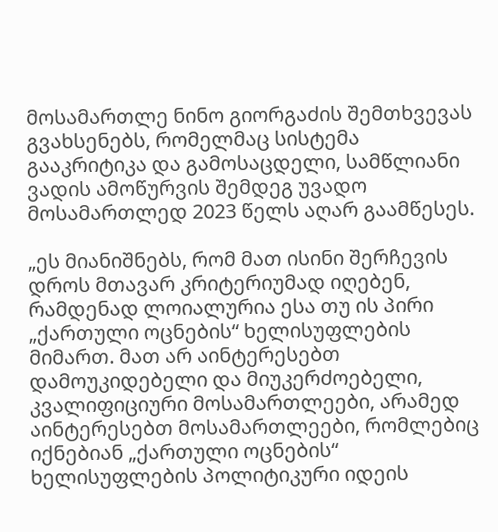მოსამართლე ნინო გიორგაძის შემთხვევას გვახსენებს, რომელმაც სისტემა გააკრიტიკა და გამოსაცდელი, სამწლიანი ვადის ამოწურვის შემდეგ უვადო მოსამართლედ 2023 წელს აღარ გაამწესეს.

„ეს მიანიშნებს, რომ მათ ისინი შერჩევის დროს მთავარ კრიტერიუმად იღებენ, რამდენად ლოიალურია ესა თუ ის პირი „ქართული ოცნების“ ხელისუფლების მიმართ. მათ არ აინტერესებთ დამოუკიდებელი და მიუკერძოებელი, კვალიფიციური მოსამართლეები, არამედ აინტერესებთ მოსამართლეები, რომლებიც იქნებიან „ქართული ოცნების“ ხელისუფლების პოლიტიკური იდეის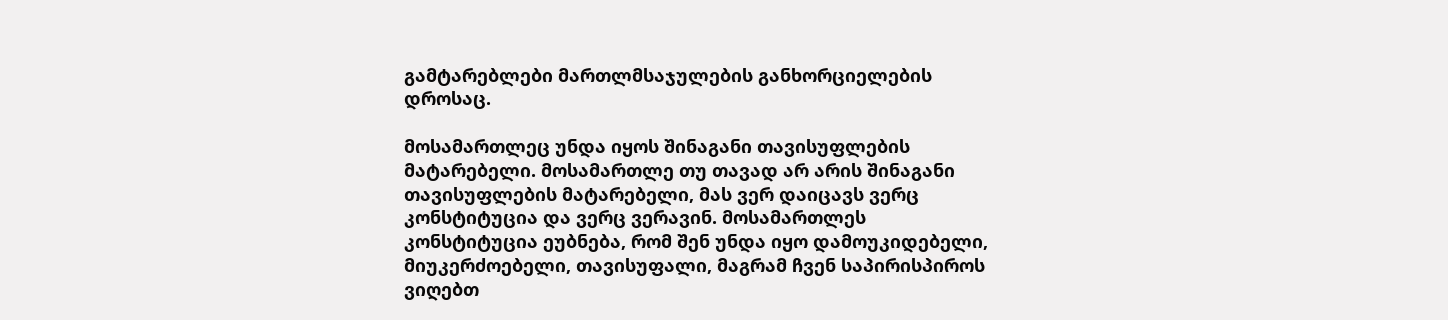გამტარებლები მართლმსაჯულების განხორციელების დროსაც.

მოსამართლეც უნდა იყოს შინაგანი თავისუფლების მატარებელი. მოსამართლე თუ თავად არ არის შინაგანი თავისუფლების მატარებელი, მას ვერ დაიცავს ვერც კონსტიტუცია და ვერც ვერავინ. მოსამართლეს კონსტიტუცია ეუბნება, რომ შენ უნდა იყო დამოუკიდებელი, მიუკერძოებელი, თავისუფალი, მაგრამ ჩვენ საპირისპიროს ვიღებთ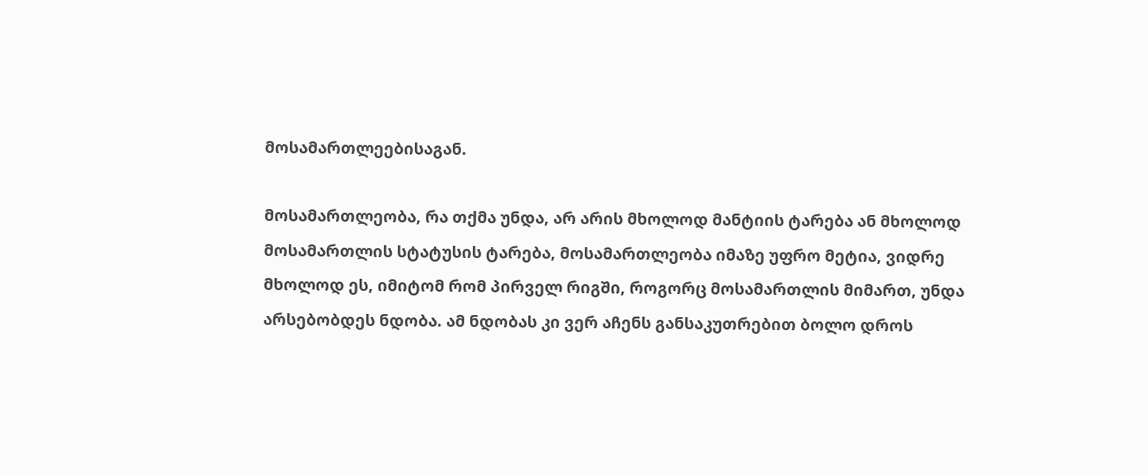მოსამართლეებისაგან.

მოსამართლეობა, რა თქმა უნდა, არ არის მხოლოდ მანტიის ტარება ან მხოლოდ მოსამართლის სტატუსის ტარება, მოსამართლეობა იმაზე უფრო მეტია, ვიდრე მხოლოდ ეს, იმიტომ რომ პირველ რიგში, როგორც მოსამართლის მიმართ, უნდა არსებობდეს ნდობა. ამ ნდობას კი ვერ აჩენს განსაკუთრებით ბოლო დროს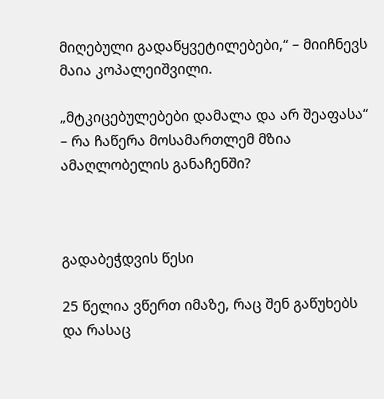მიღებული გადაწყვეტილებები,“ – მიიჩნევს მაია კოპალეიშვილი.

„მტკიცებულებები დამალა და არ შეაფასა“ – რა ჩაწერა მოსამართლემ მზია ამაღლობელის განაჩენში?



გადაბეჭდვის წესი

25 წელია ვწერთ იმაზე, რაც შენ გაწუხებს და რასაც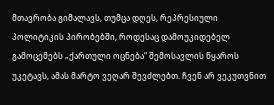მთავრობა გიმალავს, თუმცა დღეს, რეპრესიული პოლიტიკის პირობებში, როდესაც დამოუკიდებელ გამოცემებს „ქართული ოცნება“ შემოსავლის წყაროს უკეტავს, ამას მარტო ვეღარ შევძლებთ. ჩვენ არ ვეკუთვნით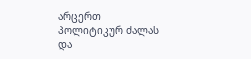არცერთ პოლიტიკურ ძალას და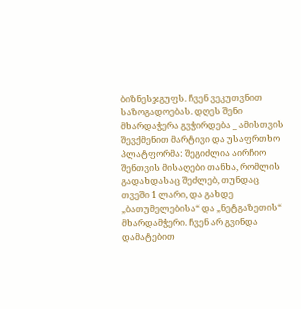ბიზნესჯგუფს. ჩვენ ვეკუთვნით საზოგადოებას. დღეს შენი მხარდაჭერა გვჭირდება _ ამისთვის შევქმენით მარტივი და უსაფრთხო პლატფორმა: შეგიძლია აირჩიო შენთვის მისაღები თანხა, რომლის გადახდასაც შეძლებ, თუნდაც თვეში 1 ლარი, და გახდე „ბათუმელებისა“ და „ნეტგაზეთის“ მხარდამჭერი. ჩვენ არ გვინდა დამატებით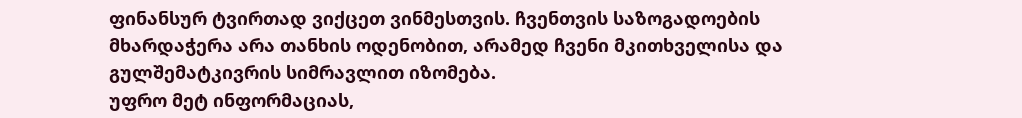ფინანსურ ტვირთად ვიქცეთ ვინმესთვის. ჩვენთვის საზოგადოების მხარდაჭერა არა თანხის ოდენობით, არამედ ჩვენი მკითხველისა და გულშემატკივრის სიმრავლით იზომება.
უფრო მეტ ინფორმაციას,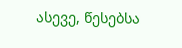ასევე, წესებსა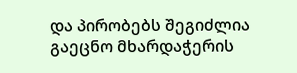და პირობებს შეგიძლია გაეცნო მხარდაჭერის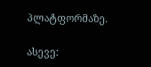პლატფორმაზე.

ასევე: